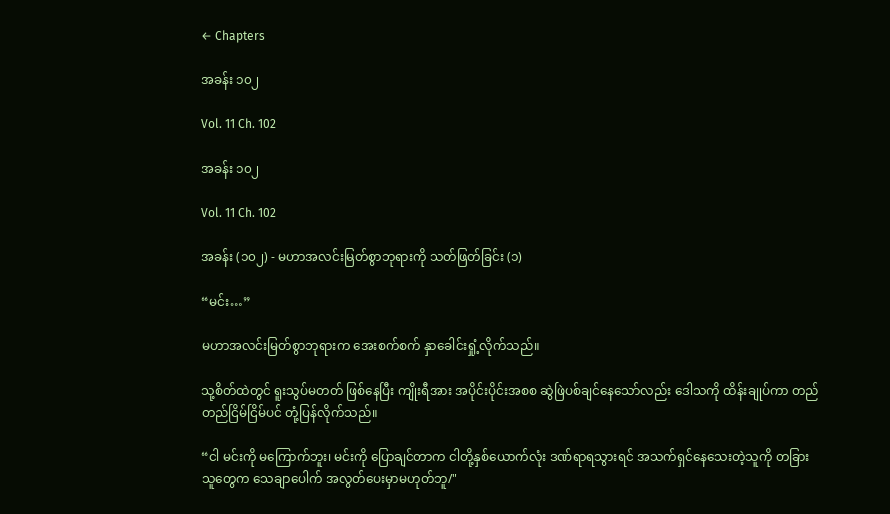← Chapters

အခန်း ၁၀၂

Vol. 11 Ch. 102

အခန်း ၁၀၂

Vol. 11 Ch. 102

အခန်း (၁၀၂) - မဟာအလင်းမြတ်စွာဘုရားကို သတ်ဖြတ်ခြင်း (၁)

“မင်း…”

မဟာအလင်းမြတ်စွာဘုရားက အေးစက်စက် နှာခေါင်းရှုံ့လိုက်သည်။

သု့စိတ်ထဲတွင် ရူးသွပ်မတတ် ဖြစ်နေပြီး ကျိုးရီအား အပိုင်းပိုင်းအစစ ဆွဲဖြဲပစ်ချင်နေသော်လည်း ဒေါသကို ထိန်းချုပ်ကာ တည်တည်ငြိမ်ငြိမ်ပင် တုံ့ပြန်လိုက်သည်။

“ငါ မင်းကို မကြောက်ဘူး၊ မင်းကို ပြောချင်တာက ငါတို့နှစ်ယောက်လုံး ဒဏ်ရာရသွားရင် အသက်ရှင်နေသေးတဲ့သူကို တခြားသူတွေက သေချာပေါက် အလွတ်ပေးမှာမဟုတ်ဘူ/"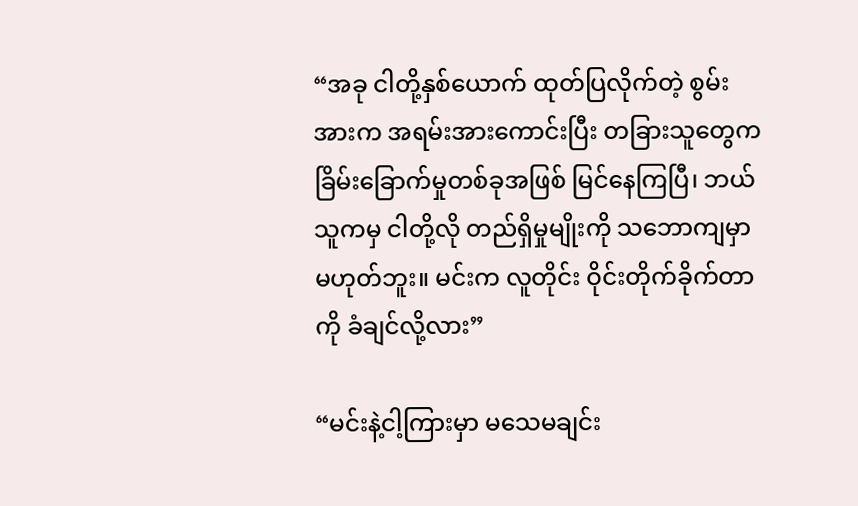“အခု ငါတို့နှစ်ယောက် ထုတ်ပြလိုက်တဲ့ စွမ်းအားက အရမ်းအားကောင်းပြီး တခြားသူတွေက ခြိမ်းခြောက်မှုတစ်ခုအဖြစ် မြင်နေကြပြီ၊ ဘယ်သူကမှ ငါတို့လို တည်ရှိမှုမျိုးကို သဘောကျမှာမဟုတ်ဘူး။ မင်းက လူတိုင်း ဝိုင်းတိုက်ခိုက်တာကို ခံချင်လို့လား”

“မင်းနဲ့ငါ့ကြားမှာ မသေမချင်း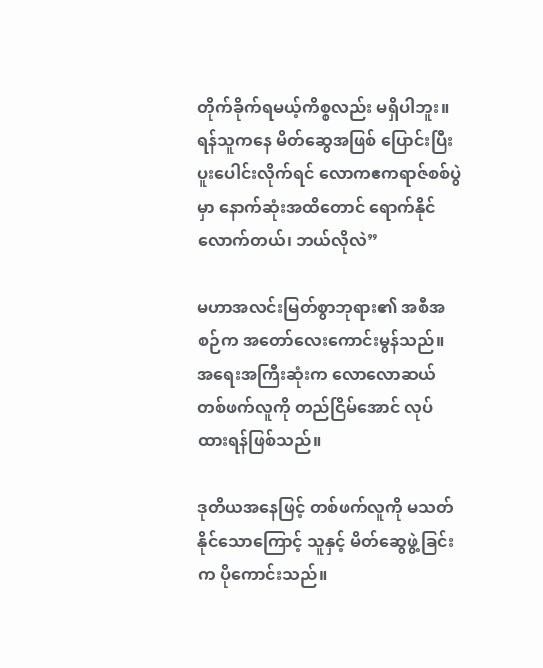တိုက်ခိုက်ရမယ့်ကိစ္စလည်း မရှိပါဘူး။ ရန်သူကနေ မိတ်ဆွေအဖြစ် ပြောင်းပြီး ပူးပေါင်းလိုက်ရင် လောကဧကရာဇ်စစ်ပွဲမှာ နောက်ဆုံးအထိတောင် ရောက်နိုင်လောက်တယ်၊ ဘယ်လိုလဲ”

မဟာအလင်းမြတ်စွာဘုရား၏ အစီအစဉ်က အတော်လေးကောင်းမွန်သည်။ အရေးအကြီးဆုံးက လောလောဆယ် တစ်ဖက်လူကို တည်ငြိမ်အောင် လုပ်ထားရန်ဖြစ်သည်။

ဒုတိယအနေဖြင့် တစ်ဖက်လူကို မသတ်နိုင်သောကြောင့် သူနှင့် မိတ်ဆွေဖွဲ့ခြင်းက ပိုကောင်းသည်။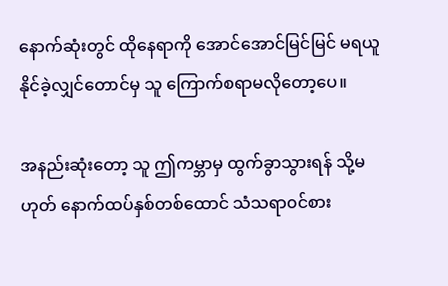နောက်ဆုံးတွင် ထိုနေရာကို အောင်အောင်မြင်မြင် မရယူနိုင်ခဲ့လျှင်တောင်မှ သူ ကြောက်စရာမလိုတော့ပေ။

အနည်းဆုံးတော့ သူ ဤကမ္ဘာမှ ထွက်ခွာသွားရန် သို့မဟုတ် နောက်ထပ်နှစ်တစ်ထောင် သံသရာ၀င်စား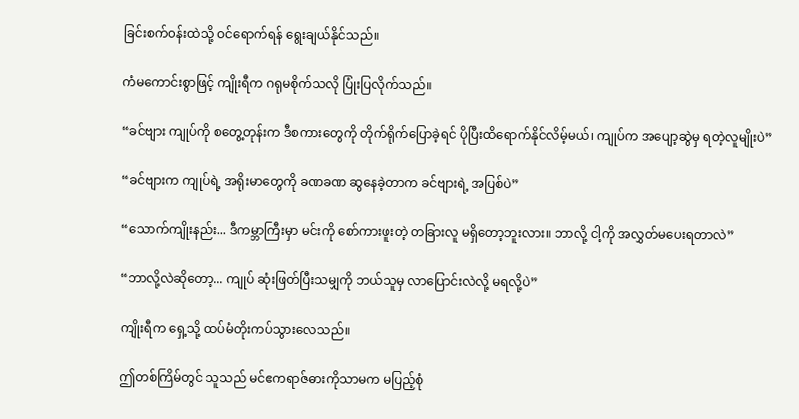ခြင်းစက်၀န်းထဲသို့ ဝင်ရောက်ရန် ရွေးချယ်နိုင်သည်။

ကံမကောင်းစွာဖြင့် ကျိုးရီက ဂရုမစိုက်သလို ပြုံးပြလိုက်သည်။

“ခင်ဗျား ကျုပ်ကို စတွေ့တုန်းက ဒီစကားတွေကို တိုက်ရိုက်ပြောခဲ့ရင် ပိုပြီးထိရောက်နိုင်လိမ့်မယ်၊ ကျုပ်က အပျော့ဆွဲမှ ရတဲ့လူမျိုးပဲ”

“ခင်ဗျားက ကျုပ်ရဲ့ အရိုးမာတွေကို ခဏခဏ ဆွနေခဲ့တာက ခင်ဗျားရဲ့ အပြစ်ပဲ”

“သောက်ကျိုးနည်း... ဒီကမ္ဘာကြီးမှာ မင်းကို စော်ကားဖူးတဲ့ တခြားလူ မရှိတော့ဘူးလား။ ဘာလို့ ငါ့ကို အလွှတ်မပေးရတာလဲ”

“ဘာလို့လဲဆိုတော့... ကျုပ် ဆုံးဖြတ်ပြီးသမျှကို ဘယ်သူမှ လာပြောင်းလဲလို့ မရလို့ပဲ”

ကျိုးရီက ရှေ့သို့ ထပ်မံတိုးကပ်သွားလေသည်။

ဤတစ်ကြိမ်တွင် သူသည် မင်ဧကရာဇ်ဓားကိုသာမက မပြည့်စုံ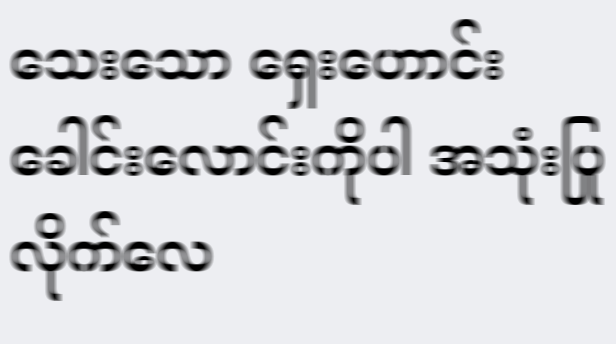သေးသော ရှေးဟောင်းခေါင်းလောင်းကိုပါ အသုံးပြုလိုက်လေ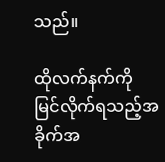သည်။

ထိုလက်နက်ကို မြင်လိုက်ရသည့်အခိုက်အ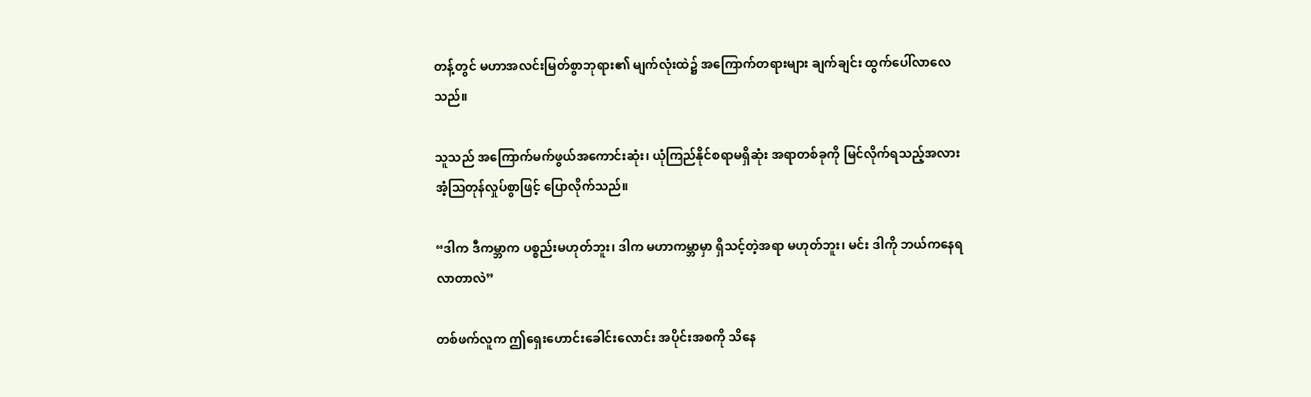တန့်တွင် မဟာအလင်းမြတ်စွာဘုရား၏ မျက်လုံးထဲ၌ အကြောက်တရားများ ချက်ချင်း ထွက်ပေါ်လာလေသည်။

သူသည် အကြောက်မက်ဖွယ်အကောင်းဆုံး၊ ယုံကြည်နိုင်စရာမရှိဆုံး အရာတစ်ခုကို မြင်လိုက်ရသည့်အလား အံ့သြတုန်လှုပ်စွာဖြင့် ပြောလိုက်သည်။

“ဒါက ဒီကမ္ဘာက ပစ္စည်းမဟုတ်ဘူး၊ ဒါက မဟာကမ္ဘာမှာ ရှိသင့်တဲ့အရာ မဟုတ်ဘူး၊ မင်း ဒါကို ဘယ်ကနေရလာတာလဲ”

တစ်ဖက်လူက ဤရှေးဟောင်းခေါင်းလောင်း အပိုင်းအစကို သိနေ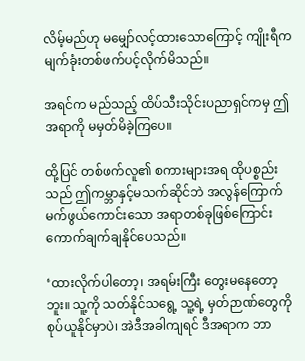လိမ့်မည်ဟု မမျှော်လင့်ထားသောကြောင့် ကျိုးရီက မျက်ခုံးတစ်ဖက်ပင့်လိုက်မိသည်။

အရင်က မည်သည့် ထိပ်သီးသိုင်းပညာရှင်ကမှ ဤအရာကို မမှတ်မိခဲ့ကြပေ။

ထို့ပြင် တစ်ဖက်လူ၏ စကားများအရ ထိုပစ္စည်းသည် ဤကမ္ဘာနှင့်မသက်ဆိုင်ဘဲ အလွန်ကြောက်မက်ဖွယ်ကောင်းသော အရာတစ်ခုဖြစ်ကြောင်း ကောက်ချက်ချနိုင်ပေသည်။

‘ထားလိုက်ပါတော့၊ အရမ်းကြီး တွေးမနေတော့ဘူး။ သူ့ကို သတ်နိုင်သရွေ့ သူ့ရဲ့ မှတ်ဉာဏ်တွေကို စုပ်ယူနိုင်မှာပဲ၊ အဲဒီအခါကျရင် ဒီအရာက ဘာ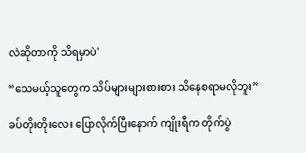လဲဆိုတာကို သိရမှာပဲ'

“သေမယ့်သူတွေက သိပ်များများစားစား သိနေစရာမလိုဘူး”

ခပ်တိုးတိုးလေး ပြောလိုက်ပြီးနောက် ကျိုးရီက တိုက်ပွဲ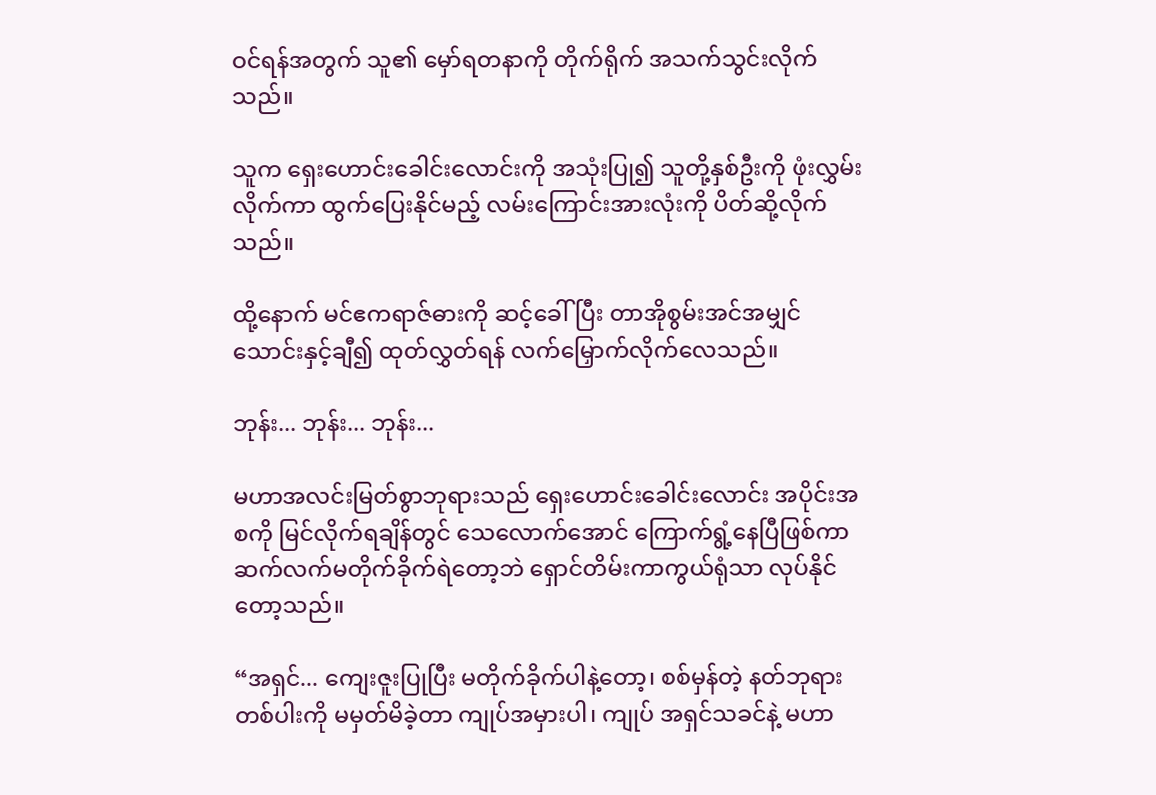ဝင်ရန်အတွက် သူ၏ မှော်ရတနာကို တိုက်ရိုက် အသက်သွင်းလိုက်သည်။

သူက ရှေးဟောင်းခေါင်းလောင်းကို အသုံးပြု၍ သူတို့နှစ်ဦးကို ဖုံးလွှမ်းလိုက်ကာ ထွက်ပြေးနိုင်မည့် လမ်းကြောင်းအားလုံးကို ပိတ်ဆို့လိုက်သည်။

ထို့နောက် မင်ဧကရာဇ်ဓားကို ဆင့်ခေါ်ပြီး တာအိုစွမ်းအင်အမျှင် သောင်းနှင့်ချီ၍ ထုတ်လွှတ်ရန် လက်မြှောက်လိုက်လေသည်။

ဘုန်း... ဘုန်း... ဘုန်း...

မဟာအလင်းမြတ်စွာဘုရားသည် ရှေးဟောင်းခေါင်းလောင်း အပိုင်းအစကို မြင်လိုက်ရချိန်တွင် သေလောက်အောင် ကြောက်ရွံ့နေပြီဖြစ်ကာ ဆက်လက်မတိုက်ခိုက်ရဲတော့ဘဲ ရှောင်တိမ်းကာကွယ်ရုံသာ လုပ်နိုင်တော့သည်။

“အရှင်... ကျေးဇူးပြုပြီး မတိုက်ခိုက်ပါနဲ့တော့၊ စစ်မှန်တဲ့ နတ်ဘုရားတစ်ပါးကို မမှတ်မိခဲ့တာ ကျုပ်အမှားပါ၊ ကျုပ် အရှင်သခင်နဲ့ မဟာ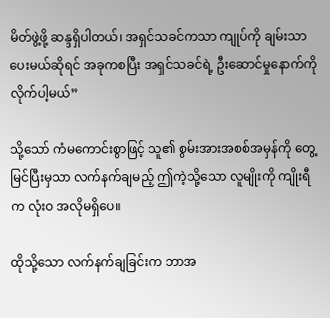မိတ်ဖွဲ့ဖို့ ဆန္ဒရှိပါတယ်၊ အရှင်သခင်ကသာ ကျုပ်ကို ချမ်းသာပေးမယ်ဆိုရင် အခုကစပြီး အရှင်သခင်ရဲ့ ဦးဆောင်မှုနောက်ကို လိုက်ပါ့မယ်”

သို့သော် ကံမကောင်းစွာဖြင့် သူ၏ စွမ်းအားအစစ်အမှန်ကို တွေ့မြင်ပြီးမှသာ လက်နက်ချမည့် ဤကဲ့သို့သော လူမျိုးကို ကျိုးရီက လုံးဝ အလိုမရှိပေ။

ထိုသို့သော လက်နက်ချခြင်းက ဘာအ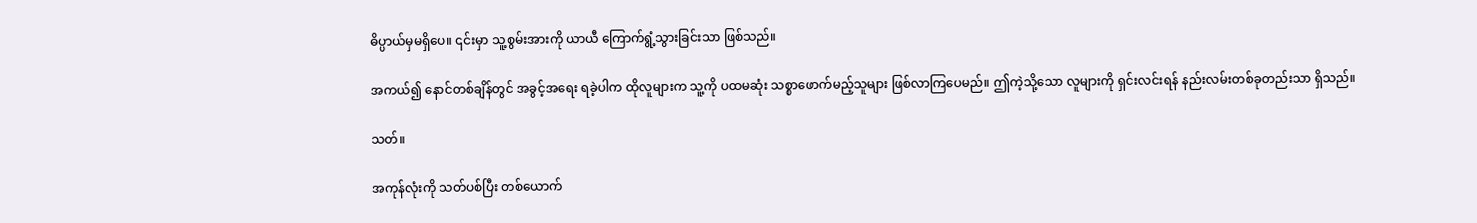ဓိပ္ပာယ်မှမရှိပေ။ ၎င်းမှာ သူ့စွမ်းအားကို ယာယီ ကြောက်ရွံ့သွားခြင်းသာ ဖြစ်သည်။

အကယ်၍ နောင်တစ်ချိန်တွင် အခွင့်အရေး ရခဲ့ပါက ထိုလူများက သူ့ကို ပထမဆုံး သစ္စာဖောက်မည့်သူများ ဖြစ်လာကြပေမည်။ ဤကဲ့သို့သော လူများကို ရှင်းလင်းရန် နည်းလမ်းတစ်ခုတည်းသာ ရှိသည်။

သတ်။

အကုန်လုံးကို သတ်ပစ်ပြီး တစ်ယောက်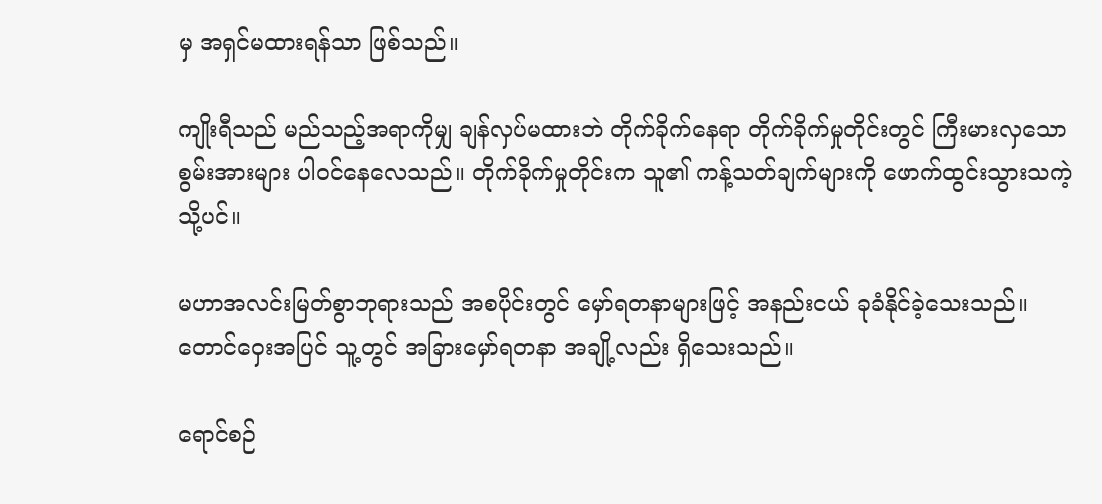မှ အရှင်မထားရန်သာ ဖြစ်သည်။

ကျိုးရီသည် မည်သည့်အရာကိုမျှ ချန်လှပ်မထားဘဲ တိုက်ခိုက်နေရာ တိုက်ခိုက်မှုတိုင်းတွင် ကြီးမားလှသော စွမ်းအားများ ပါဝင်နေလေသည်။ တိုက်ခိုက်မှုတိုင်းက သူ၏ ကန့်သတ်ချက်များကို ဖောက်ထွင်းသွားသကဲ့သို့ပင်။

မဟာအလင်းမြတ်စွာဘုရားသည် အစပိုင်းတွင် မှော်ရတနာများဖြင့် အနည်းငယ် ခုခံနိုင်ခဲ့သေးသည်။ တောင်ဝှေးအပြင် သူ့တွင် အခြားမှော်ရတနာ အချို့လည်း ရှိသေးသည်။

ရောင်စဉ်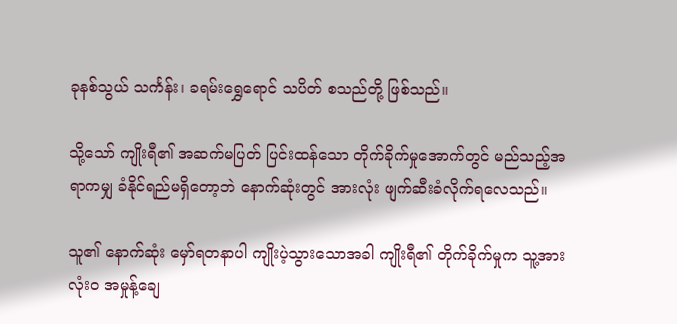ခုနစ်သွယ် သင်္ကန်း၊ ခရမ်းရွှေရောင် သပိတ် စသည်တို့ ဖြစ်သည်။

သို့သော် ကျိုးရီ၏ အဆက်မပြတ် ပြင်းထန်သော တိုက်ခိုက်မှုအောက်တွင် မည်သည့်အရာကမျှ ခံနိုင်ရည်မရှိတော့ဘဲ နောက်ဆုံးတွင် အားလုံး ဖျက်ဆီးခံလိုက်ရလေသည်။

သူ၏ နောက်ဆုံး မှော်ရတနာပါ ကျိုးပဲ့သွားသောအခါ ကျိုးရီ၏ တိုက်ခိုက်မှုက သူ့အား လုံးဝ အမှုန့်ချေ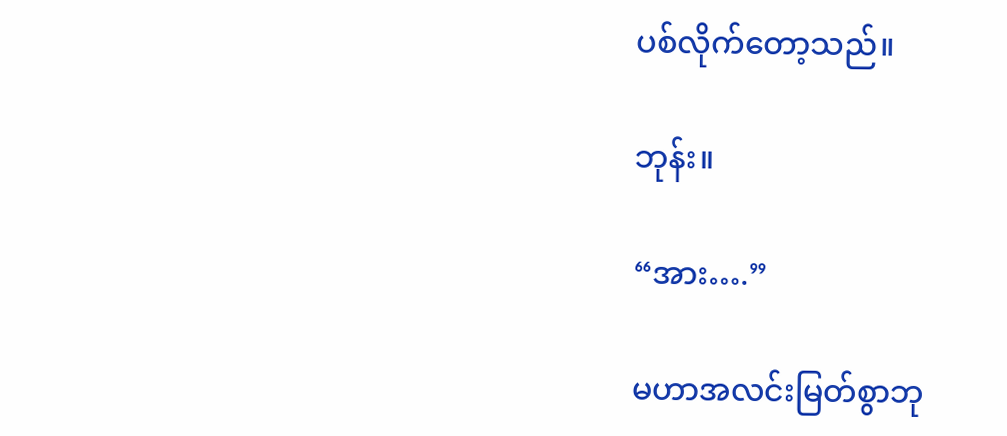ပစ်လိုက်တော့သည်။

ဘုန်း။

“အား….”

မဟာအလင်းမြတ်စွာဘု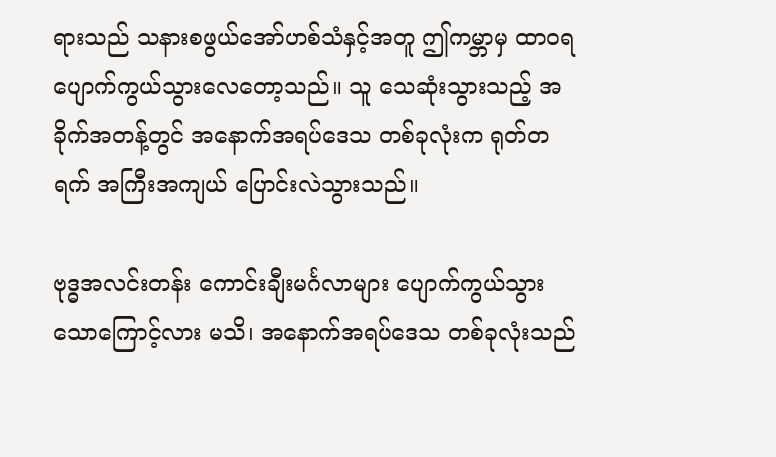ရားသည် သနားစဖွယ်အော်ဟစ်သံနှင့်အတူ ဤကမ္ဘာမှ ထာဝရ ပျောက်ကွယ်သွားလေတော့သည်။ သူ သေဆုံးသွားသည့် အခိုက်အတန့်တွင် အနောက်အရပ်ဒေသ တစ်ခုလုံးက ရုတ်တရက် အကြီးအကျယ် ပြောင်းလဲသွားသည်။

ဗုဒ္ဓအလင်းတန်း ကောင်းချီးမင်္ဂလာများ ပျောက်ကွယ်သွားသောကြောင့်လား မသိ၊ အနောက်အရပ်ဒေသ တစ်ခုလုံးသည်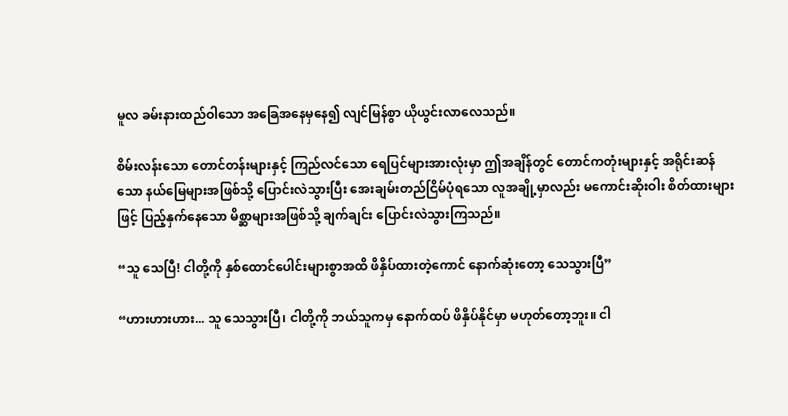မူလ ခမ်းနားထည်ဝါသော အခြေအနေမှနေ၍ လျင်မြန်စွာ ယိုယွင်းလာလေသည်။

စိမ်းလန်းသော တောင်တန်းများနှင့် ကြည်လင်သော ရေပြင်များအားလုံးမှာ ဤအချိန်တွင် တောင်ကတုံးများနှင့် အရိုင်းဆန်သော နယ်မြေများအဖြစ်သို့ ပြောင်းလဲသွားပြီး အေးချမ်းတည်ငြိမ်ပုံရသော လူအချို့မှာလည်း မကောင်းဆိုးဝါး စိတ်ထားများဖြင့် ပြည့်နှက်နေသော မိစ္ဆာများအဖြစ်သို့ ချက်ချင်း ပြောင်းလဲသွားကြသည်။

“သူ သေပြီ! ငါတို့ကို နှစ်ထောင်ပေါင်းများစွာအထိ ဖိနှိပ်ထားတဲ့ကောင် နောက်ဆုံးတော့ သေသွားပြီ”

“ဟားဟားဟား... သူ သေသွားပြီ၊ ငါတို့ကို ဘယ်သူကမှ နောက်ထပ် ဖိနှိပ်နိုင်မှာ မဟုတ်တော့ဘူး။ ငါ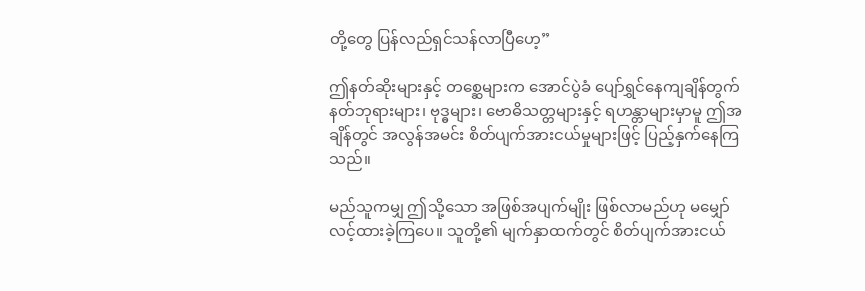တို့တွေ ပြန်လည်ရှင်သန်လာပြီဟေ့”

ဤနတ်ဆိုးများနှင့် တစ္ဆေများက အောင်ပွဲခံ ပျော်ရွှင်နေကျချိန်တွက် နတ်ဘုရားများ၊ ဗုဒ္ဓများ၊ ဗောဓိသတ္တများနှင့် ရဟန္တာများမှာမူ ဤအချိန်တွင် အလွန်အမင်း စိတ်ပျက်အားငယ်မှုများဖြင့် ပြည့်နှက်နေကြသည်။

မည်သူကမျှ ဤသို့သော အဖြစ်အပျက်မျိုး ဖြစ်လာမည်ဟု မမျှော်လင့်ထားခဲ့ကြပေ။ သူတို့၏ မျက်နှာထက်တွင် စိတ်ပျက်အားငယ်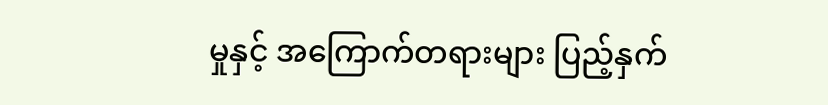မှုနှင့် အကြောက်တရားများ ပြည့်နှက်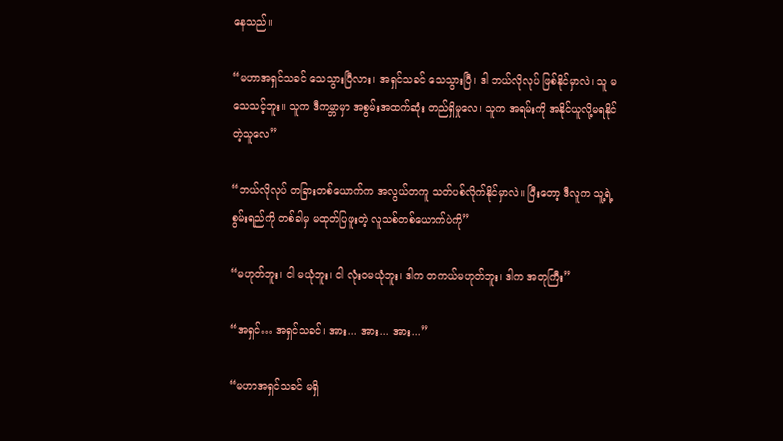နေသည်။

“မဟာအရှင်သခင် သေသွားပြီလား၊ အရှင်သခင် သေသွားပြီ၊ ဒါ ဘယ်လိုလုပ် ဖြစ်နိုင်မှာလဲ၊ သူ မသေသင့်ဘူး။ သူက ဒီကမ္ဘာမှာ အစွမ်းအထက်ဆုံး တည်ရှိမှုလေ၊ သူက အရမ်းကို အနိုင်ယူလို့မရနိုင်တဲ့သူလေ”

“ဘယ်လိုလုပ် တခြားတစ်ယောက်က အလွယ်တကူ သတ်ပစ်လိုက်နိုင်မှာလဲ။ ပြီးတော့ ဒီလူက သူ့ရဲ့ စွမ်းရည်ကို တစ်ခါမှ မထုတ်ပြဖူးတဲ့ လူသစ်တစ်ယောက်ပဲကို”

“မဟုတ်ဘူး၊ ငါ မယုံဘူး၊ ငါ လုံးဝမယုံဘူး၊ ဒါက တကယ်မဟုတ်ဘူး၊ ဒါက အတုကြီး”

“အရှင်… အရှင်သခင်၊ အား... အား... အား...”

“မဟာအရှင်သခင် မရှိ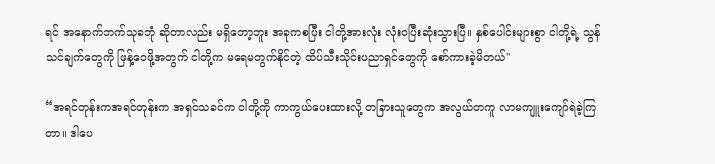ရင် အနောက်ဘက်သုခဘုံ ဆိုတာလည်း မရှိတော့ဘူး အခုကစပြီး ငါတို့အားလုံး လုံးဝပြီးဆုံးသွားပြီ။ နှစ်ပေါင်းများစွာ ငါတို့ရဲ့ သွန်သင်ချက်တွေကို ဖြန့်ဝေဖို့အတွက် ငါတို့က မရေမတွက်နိုင်တဲ့ ထိပ်သီးသိုင်းပညာရှင်တွေကို စော်ကားခဲ့မိတယ်"

“အရင်တုန်းကအရင်တုန်းက အရှင်သခင်က ငါတို့ကို ကာကွယ်ပေးထားလို့ တခြားသူတွေက အလွယ်တကူ လာမကျူးကျော်ရဲခဲ့ကြတာ။ ဒါပေ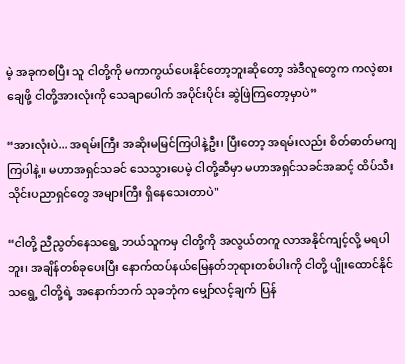မဲ့ အခုကစပြီး သူ ငါတို့ကို မကာကွယ်ပေးနိုင်တော့ဘူးဆိုတော့ အဲဒီလူတွေက ကလဲ့စားချေဖို့ ငါတို့အားလုံးကို သေချာပေါက် အပိုင်းပိုင်း ဆွဲဖြဲကြတော့မှာပဲ”

“အားလုံးပဲ... အရမ်းကြီး အဆိုးမမြင်ကြပါနဲ့ဦး၊ ပြီးတော့ အရမ်းလည်း စိတ်ဓာတ်မကျကြပါနဲ့။ မဟာအရှင်သခင် သေသွားပေမဲ့ ငါတို့ဆီမှာ မဟာအရှင်သခင်အဆင့် ထိပ်သီးသိုင်းပညာရှင်တွေ အများကြီး ရှိနေသေးတာပဲ"

“ငါတို့ ညီညွတ်နေသရွေ့ ဘယ်သူကမှ ငါတို့ကို အလွယ်တကူ လာအနိုင်ကျင့်လို့ မရပါဘူး၊ အချိန်တစ်ခုပေးပြီး နောက်ထပ်နယ်မြေနတ်ဘုရားတစ်ပါးကို ငါတို့ ပျိုးထောင်နိုင်သရွေ့ ငါတို့ရဲ့ အနောက်ဘက် သုခဘုံက မျှော်လင့်ချက် ပြန်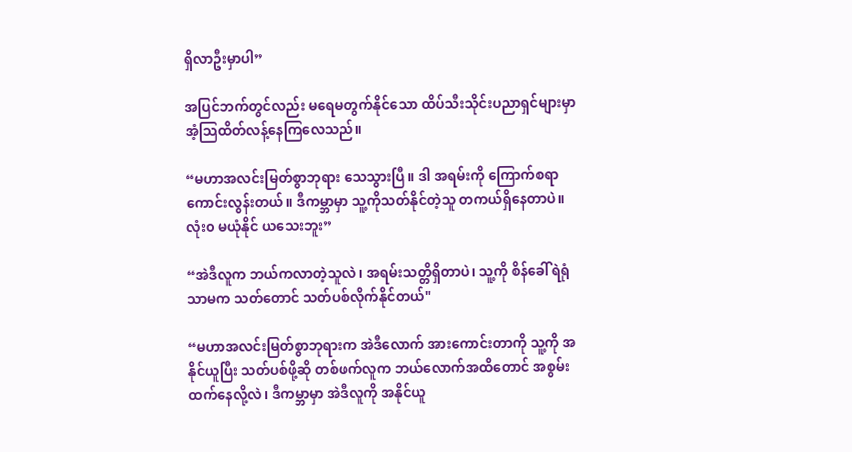ရှိလာဦးမှာပါ”

အပြင်ဘက်တွင်လည်း မရေမတွက်နိုင်သော ထိပ်သီးသိုင်းပညာရှင်များမှာ အံ့သြထိတ်လန့်နေကြလေသည်။

“မဟာအလင်းမြတ်စွာဘုရား သေသွားပြီ။ ဒါ အရမ်းကို ကြောက်စရာကောင်းလွန်းတယ်။ ဒီကမ္ဘာမှာ သူ့ကိုသတ်နိုင်တဲ့သူ တကယ်ရှိနေတာပဲ။ လုံး၀ မယုံနိုင်‌ ယသေးဘူး”

“အဲဒီလူက ဘယ်ကလာတဲ့သူလဲ၊ အရမ်းသတ္တိရှိတာပဲ၊ သူ့ကို စိန်ခေါ်ရဲရုံသာမက သတ်တောင် သတ်ပစ်လိုက်နိုင်တယ်"

“မဟာအလင်းမြတ်စွာဘုရားက အဲဒီလောက် အားကောင်းတာကို သူ့ကို အနိုင်ယူပြီး သတ်ပစ်ဖို့ဆို တစ်ဖက်လူက ဘယ်လောက်အထိတောင် အစွမ်းထက်နေလို့လဲ၊ ဒီကမ္ဘာမှာ အဲဒီလူကို အနိုင်ယူ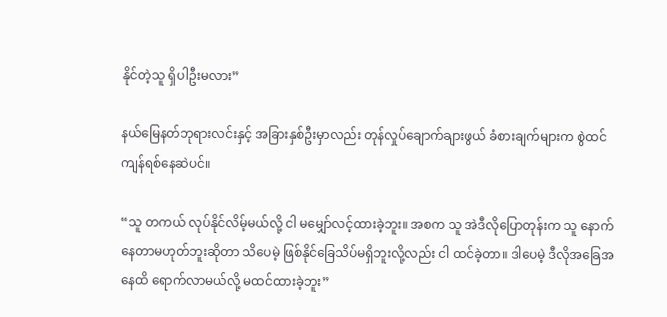နိုင်တဲ့သူ ရှိပါဦးမလား”

နယ်မြေနတ်ဘုရားလင်းနှင့် အခြားနှစ်ဦးမှာလည်း တုန်လှုပ်ချောက်ချားဖွယ် ခံစားချက်များက စွဲထင်ကျန်ရစ်နေဆဲပင်။

“သူ တကယ် လုပ်နိုင်လိမ့်မယ်လို့ ငါ မမျှော်လင့်ထားခဲ့ဘူး။ အစက သူ အဲဒီလိုပြောတုန်းက သူ နောက်နေတာမဟုတ်ဘူးဆိုတာ သိပေမဲ့ ဖြစ်နိုင်ခြေသိပ်မရှိဘူးလို့လည်း ငါ ထင်ခဲ့တာ။ ဒါပေမဲ့ ဒီလိုအခြေအနေထိ ရောက်လာမယ်လို့ မထင်ထားခဲ့ဘူး”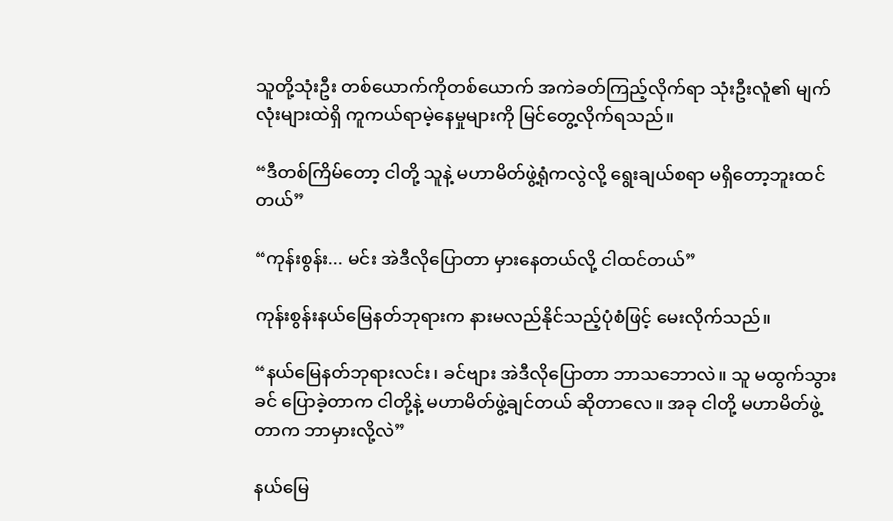သူတို့သုံးဦး တစ်ယောက်ကိုတစ်ယောက် အကဲခတ်ကြည့်လိုက်ရာ သုံးဦးလူံ၏ မျက်လုံးများထဲရှိ ကူကယ်ရာမဲ့နေမှုများကို မြင်တွေ့လိုက်ရသည်။

“ဒီတစ်ကြိမ်တော့ ငါတို့ သူနဲ့ မဟာမိတ်ဖွဲ့ရုံကလွဲလို့ ရွေးချယ်စရာ မရှိတော့ဘူးထင်တယ်”

“ကုန်းစွန်း... မင်း အဲဒီလိုပြောတာ မှားနေတယ်လို့ ငါထင်တယ်”

ကုန်းစွန်းနယ်မြေနတ်ဘုရားက နားမလည်နိုင်သည့်ပုံစံဖြင့် မေးလိုက်သည်။

“နယ်မြေနတ်ဘုရားလင်း၊ ခင်ဗျား အဲဒီလိုပြောတာ ဘာသဘောလဲ။ သူ မထွက်သွားခင် ပြောခဲ့တာက ငါတို့နဲ့ မဟာမိတ်ဖွဲ့ချင်တယ် ဆိုတာလေ။ အခု ငါတို့ မဟာမိတ်ဖွဲ့တာက ဘာမှားလို့လဲ”

နယ်မြေ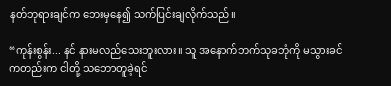နတ်ဘုရားချင်က ဘေးမှနေ၍ သက်ပြင်းချလိုက်သည်။

“ကုန်းစွန်း... နင် နားမလည်သေးဘူးလား။ သူ အနောက်ဘက်သုခဘုံကို မသွားခင်ကတည်းက ငါတို့ သဘောတူခဲ့ရင်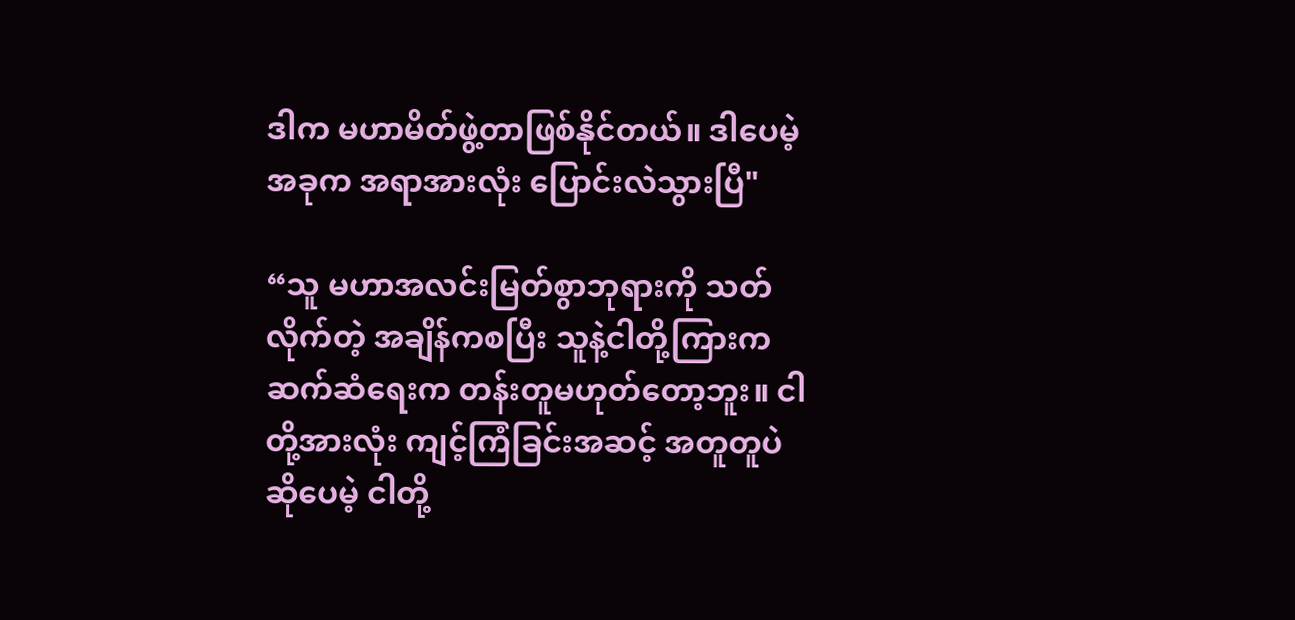ဒါက မဟာမိတ်ဖွဲ့တာဖြစ်နိုင်တယ်။ ဒါပေမဲ့ အခုက အရာအားလုံး ပြောင်းလဲသွားပြီ"

“သူ မဟာအလင်းမြတ်စွာဘုရားကို သတ်လိုက်တဲ့ အချိန်ကစပြီး သူနဲ့ငါတို့ကြားက ဆက်ဆံရေးက တန်းတူမဟုတ်တော့ဘူး။ ငါတို့အားလုံး ကျင့်ကြံခြင်းအဆင့် အတူတူပဲ ဆိုပေမဲ့ ငါတို့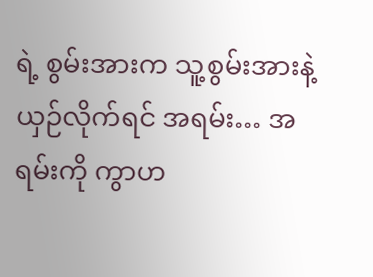ရဲ့ စွမ်းအားက သူ့စွမ်းအားနဲ့ ယှဉ်လိုက်ရင် အရမ်း… အရမ်းကို ကွာဟ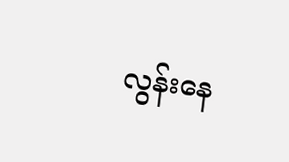လွန်းနေ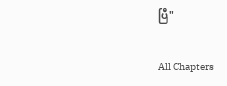ပြီ"

All Chapters